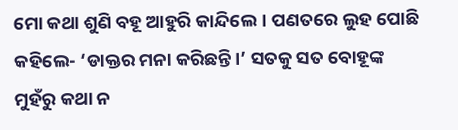ମୋ କଥା ଶୁଣି ବହୂ ଆହୁରି କାନ୍ଦିଲେ। ପଣତରେ ଲୁହ ପୋଛି କହିଲେ- ‘ଡାକ୍ତର ମନା କରିଛନ୍ତି।’ ସତକୁ ସତ ବୋହୂଙ୍କ ମୁହଁରୁ କଥା ନ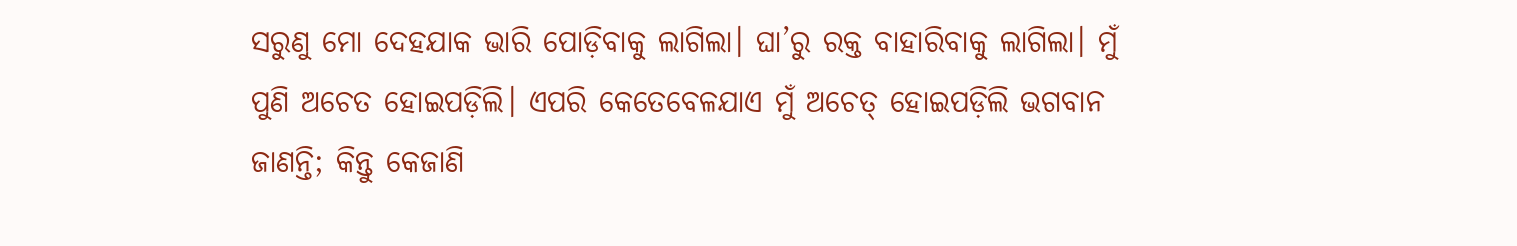ସରୁଣୁ ମୋ ଦେହଯାକ ଭାରି ପୋଡ଼ିବାକୁ ଲାଗିଲା। ଘା’ରୁ ରକ୍ତ ବାହାରିବାକୁ ଲାଗିଲା। ମୁଁ ପୁଣି ଅଚେତ ହୋଇପଡ଼ିଲି। ଏପରି କେତେବେଳଯାଏ ମୁଁ ଅଚେତ୍‌ ହୋଇପଡ଼ିଲି ଭଗବାନ ଜାଣନ୍ତି; କିନ୍ତୁ କେଜାଣି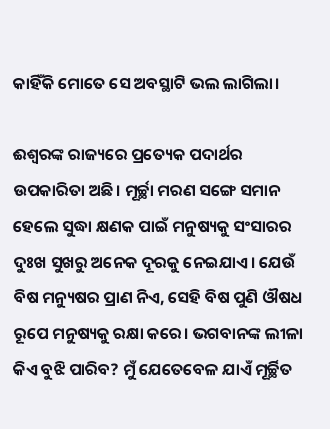କାହିଁକି ମୋତେ ସେ ଅବସ୍ଥାଟି ଭଲ ଲାଗିଲା।

ଈଶ୍ୱରଙ୍କ ରାଜ୍ୟରେ ପ୍ରତ୍ୟେକ ପଦାର୍ଥର ଉପକାରିତା ଅଛି। ମୂର୍ଚ୍ଛା ମରଣ ସଙ୍ଗେ ସମାନ ହେଲେ ସୁଦ୍ଧା କ୍ଷଣକ ପାଇଁ ମନୁଷ୍ୟକୁ ସଂସାରର ଦୁଃଖ ସୁଖରୁ ଅନେକ ଦୂରକୁ ନେଇଯାଏ। ଯେଉଁ ବିଷ ମନ୍ୟୁଷର ପ୍ରାଣ ନିଏ, ସେହି ବିଷ ପୁଣି ଔଷଧ ରୂପେ ମନୁଷ୍ୟକୁ ରକ୍ଷା କରେ। ଭଗବାନଙ୍କ ଲୀଳା କିଏ ବୁଝି ପାରିବ? ମୁଁ ଯେତେବେଳ ଯାଏଁ ମୂର୍ଚ୍ଛିତ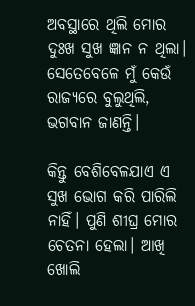ଅବସ୍ଥାରେ ଥିଲି ମୋର ଦୁଃଖ ସୁଖ ଜ୍ଞାନ ନ ଥିଲା। ସେତେବେଳେ ମୁଁ କେଉଁ ରାଜ୍ୟରେ ବୁଲୁଥିଲି, ଭଗବାନ ଜାଣନ୍ତି।

କିନ୍ତୁ ବେଶିବେଳଯାଏ ଏ ସୁଖ ଭୋଗ କରି ପାରିଲି ନାହିଁ। ପୁଣି ଶୀଘ୍ର ମୋର ଚେତନା ହେଲା। ଆଖି ଖୋଲି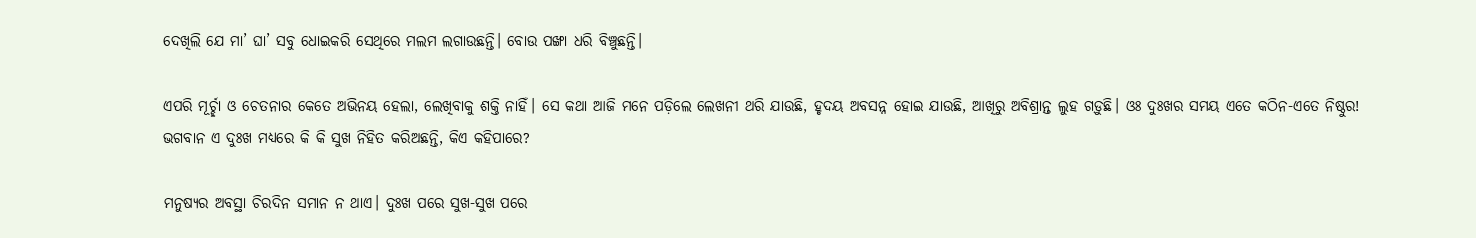ଦେଖିଲି ଯେ ମା’ ଘା’ ସବୁ ଧୋଇକରି ସେଥିରେ ମଲମ ଲଗାଉଛନ୍ତି। ବୋଉ ପଙ୍ଖା ଧରି ବିଞ୍ଚୁଛନ୍ତି।

ଏପରି ମୂର୍ଚ୍ଛା ଓ ଚେତନାର କେତେ ଅଭିନୟ ହେଲା, ଲେଖିବାକୁ ଶକ୍ତି ନାହିଁ। ସେ କଥା ଆଜି ମନେ ପଡ଼ିଲେ ଲେଖନୀ ଥରି ଯାଉଛି, ହୃଦୟ ଅବସନ୍ନ ହୋଇ ଯାଉଛି, ଆଖିରୁ ଅବିଶ୍ରାନ୍ତ ଲୁହ ଗଡ଼ୁଛି। ଓଃ ଦୁଃଖର ସମୟ ଏତେ କଠିନ-ଏତେ ନିଷ୍ଠୁର! ଭଗବାନ ଏ ଦୁଃଖ ମଧ୍ୟରେ କି କି ସୁଖ ନିହିତ କରିଅଛନ୍ତି, କିଏ କହିପାରେ?

ମନୁଷ୍ୟର ଅବସ୍ଥା ଚିରଦିନ ସମାନ ନ ଥାଏ। ଦୁଃଖ ପରେ ସୁଖ-ସୁଖ ପରେ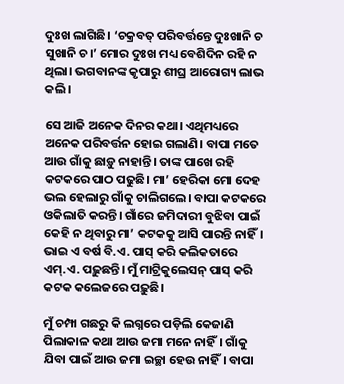ଦୁଃଖ ଲାଗିଛି। ‘ଚକ୍ରବତ୍‌ ପରିବର୍ତ୍ତନ୍ତେ ଦୁଃଖାନି ଚ ସୁଖାନି ଚ।’ ମୋର ଦୁଃଖ ମଧ୍ୟ ବେଶିଦିନ ରହି ନ ଥିଲା। ଭଗବାନଙ୍କ କୃପାରୁ ଶୀଘ୍ର ଆରୋଗ୍ୟ ଲାଭ କଲି।

ସେ ଆଜି ଅନେକ ଦିନର କଥା। ଏଥିମଧ୍ୟରେ ଅନେକ ପରିବର୍ତ୍ତନ ହୋଇ ଗଲାଣି। ବାପା ମତେ ଆଉ ଗାଁକୁ ଛାଡ଼ୁ ନାହାନ୍ତି। ତାଙ୍କ ପାଖେ ରହି କଟକରେ ପାଠ ପଢୁଛି। ମା’ ହେରିକା ମୋ ଦେହ ଭଲ ହେଲାରୁ ଗାଁକୁ ଚାଲିଗଲେ। ବାପା କଟକରେ ଓକିଲାତି କରନ୍ତି। ଗାଁରେ ଜମିଦାରୀ ବୁଝିବା ପାଇଁ କେହି ନ ଥିବାରୁ ମା’ କଟକକୁ ଆସି ପାରନ୍ତି ନାହିଁ। ଭାଇ ଏ ବର୍ଷ ବି.ଏ. ପାସ୍‌ କରି କଲିକତାରେ ଏମ୍‌.ଏ. ପଢ଼ୁଛନ୍ତି। ମୁଁ ମାଟ୍ରିକୁଲେସନ୍‌ ପାସ୍‌ କରି କଟକ କଲେଜରେ ପଢ଼ୁଛି।

ମୁଁ ଚମ୍ପା ଗଛରୁ କି ଲଗ୍ନରେ ପଡ଼ିଲି କେଜାଣି ପିଲାକାଳ କଥା ଆଉ ଜମା ମନେ ନାହିଁ। ଗାଁକୁ ଯିବା ପାଇଁ ଆଉ ଜମା ଇଚ୍ଛା ହେଉ ନାହିଁ। ବାପା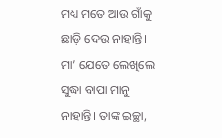ମଧ୍ୟ ମତେ ଆଉ ଗାଁକୁ ଛାଡ଼ି ଦେଉ ନାହାନ୍ତି। ମା’ ଯେତେ ଲେଖିଲେ ସୁଦ୍ଧା ବାପା ମାନୁ ନାହାନ୍ତି। ତାଙ୍କ ଇଚ୍ଛା,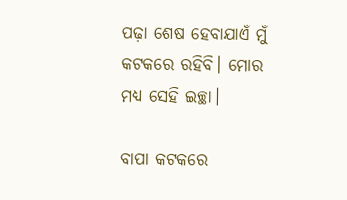ପଢ଼ା ଶେଷ ହେବାଯାଏଁ ମୁଁ କଟକରେ ରହିବି। ମୋର ମଧ୍ୟ ସେହି ଇଚ୍ଛା।

ବାପା କଟକରେ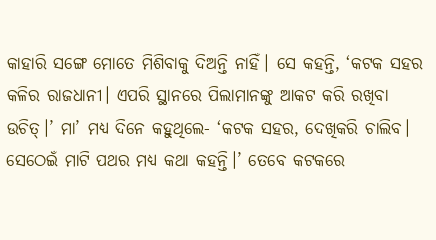କାହାରି ସଙ୍ଗେ ମୋତେ ମିଶିବାକୁ ଦିଅନ୍ତି ନାହିଁ। ସେ କହନ୍ତି, ‘କଟକ ସହର କଳିର ରାଜଧାନୀ। ଏପରି ସ୍ଥାନରେ ପିଲାମାନଙ୍କୁ ଆକଟ କରି ରଖିବା ଉଚିତ୍‌।’ ମା’ ମଧ୍ୟ ଦିନେ କହୁଥିଲେ- ‘କଟକ ସହର, ଦେଖିକରି ଚାଲିବ। ସେଠେଇଁ ମାଟି ପଥର ମଧ୍ୟ କଥା କହନ୍ତି।’ ତେବେ କଟକରେ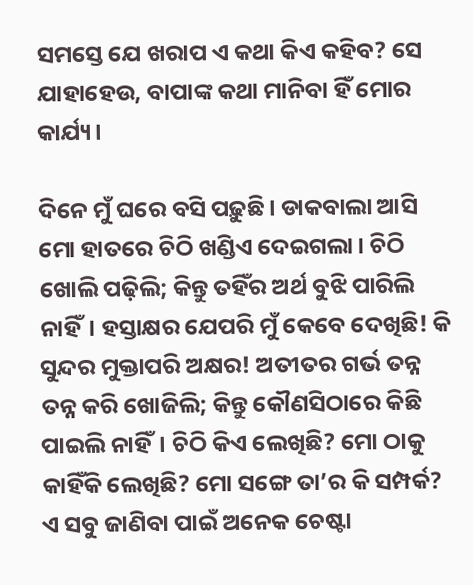ସମସ୍ତେ ଯେ ଖରାପ ଏ କଥା କିଏ କହିବ? ସେ ଯାହାହେଉ, ବାପାଙ୍କ କଥା ମାନିବା ହିଁ ମୋର କାର୍ଯ୍ୟ।

ଦିନେ ମୁଁ ଘରେ ବସି ପଢ଼ୁଛି। ଡାକବାଲା ଆସି ମୋ ହାତରେ ଚିଠି ଖଣ୍ଡିଏ ଦେଇଗଲା। ଚିଠି ଖୋଲି ପଢ଼ିଲି; କିନ୍ତୁ ତହିଁର ଅର୍ଥ ବୁଝି ପାରିଲି ନାହିଁ। ହସ୍ତାକ୍ଷର ଯେପରି ମୁଁ କେବେ ଦେଖିଛି! କି ସୁନ୍ଦର ମୁକ୍ତାପରି ଅକ୍ଷର! ଅତୀତର ଗର୍ଭ ତନ୍ନ ତନ୍ନ କରି ଖୋଜିଲି; କିନ୍ତୁ କୌଣସିଠାରେ କିଛି ପାଇଲି ନାହିଁ। ଚିଠି କିଏ ଲେଖିଛି? ମୋ ଠାକୁ କାହିଁକି ଲେଖିଛି? ମୋ ସଙ୍ଗେ ତା’ର କି ସମ୍ପର୍କ? ଏ ସବୁ ଜାଣିବା ପାଇଁ ଅନେକ ଚେଷ୍ଟା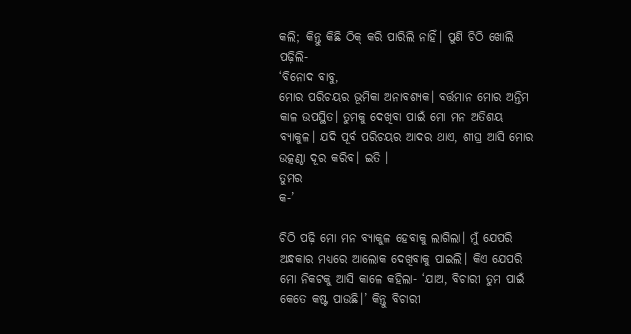କଲି; କିନ୍ତୁ କିଛି ଠିକ୍‌ କରି ପାରିଲି ନାହିଁ। ପୁଣି ଚିଠି ଖୋଲି ପଢ଼ିଲି-
‘ବିନୋଦ ବାବୁ,
ମୋର ପରିଚୟର ଭୂମିକା ଅନାବଶ୍ୟକ। ବର୍ତ୍ତମାନ ମୋର ଅନ୍ତିମ କାଳ ଉପସ୍ଥିତ। ତୁମକୁ ଦେଖିବା ପାଇଁ ମୋ ମନ ଅତିଶୟ ବ୍ୟାକୁଳ। ଯଦି ପୂର୍ବ ପରିଚୟର ଆଦର ଥାଏ, ଶୀଘ୍ର ଆସି ମୋର ଉତ୍କଣ୍ଠା ଦୂର କରିବ। ଇତି ।
ତୁମର
କ-’

ଚିଠି ପଢ଼ି ମୋ ମନ ବ୍ୟାକୁଳ ହେବାକୁ ଲାଗିଲା। ମୁଁ ଯେପରି ଅନ୍ଧକାର ମଧ୍ୟରେ ଆଲୋକ ଦେଖିବାକୁ ପାଇଲି। କିଏ ଯେପରି ମୋ ନିକଟକୁ ଆସି କାଳେ କହିଲା- ‘ଯାଅ, ବିଚାରୀ ତୁମ ପାଇଁ କେତେ କଷ୍ଟ ପାଉଛି।’ କିନ୍ତୁ ବିଚାରୀ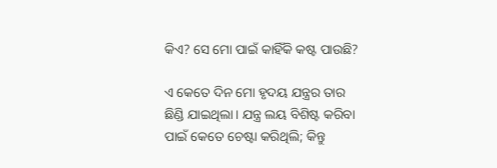କିଏ? ସେ ମୋ ପାଇଁ କାହିଁକି କଷ୍ଟ ପାଉଛି?

ଏ କେତେ ଦିନ ମୋ ହୃଦୟ ଯନ୍ତ୍ରର ତାର ଛିଣ୍ଡି ଯାଇଥିଲା। ଯନ୍ତ୍ର ଲୟ ବିଶିଷ୍ଟ କରିବା ପାଇଁ କେତେ ଚେଷ୍ଟା କରିଥିଲି; କିନ୍ତୁ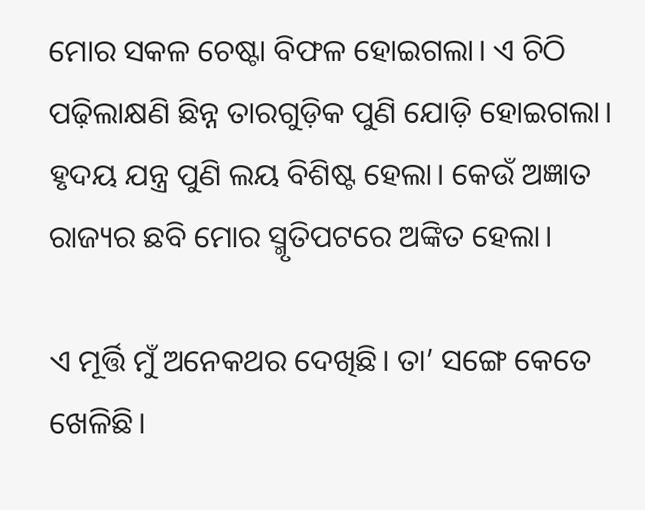ମୋର ସକଳ ଚେଷ୍ଟା ବିଫଳ ହୋଇଗଲା। ଏ ଚିଠି ପଢ଼ିଲାକ୍ଷଣି ଛିନ୍ନ ତାରଗୁଡ଼ିକ ପୁଣି ଯୋଡ଼ି ହୋଇଗଲା। ହୃଦୟ ଯନ୍ତ୍ର ପୁଣି ଲୟ ବିଶିଷ୍ଟ ହେଲା। କେଉଁ ଅଜ୍ଞାତ ରାଜ୍ୟର ଛବି ମୋର ସ୍ମୃତିପଟରେ ଅଙ୍କିତ ହେଲା।

ଏ ମୂର୍ତ୍ତି ମୁଁ ଅନେକଥର ଦେଖିଛି। ତା’ ସଙ୍ଗେ କେତେ ଖେଳିଛି।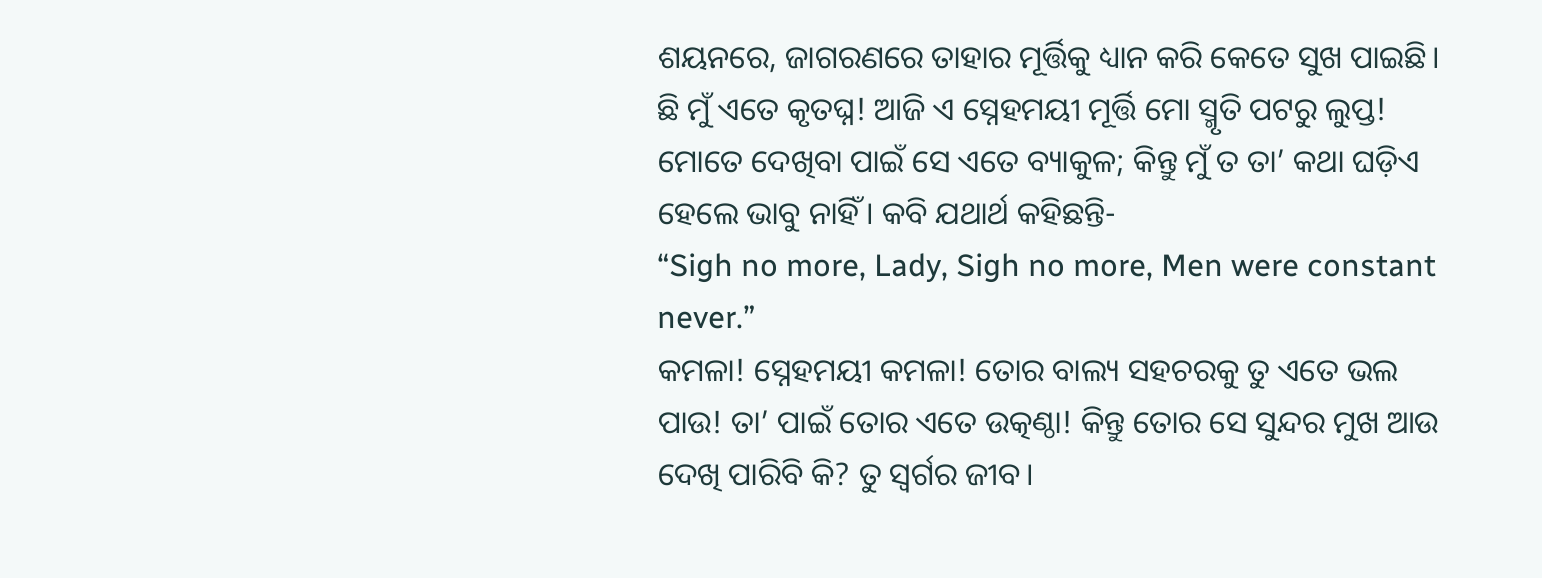ଶୟନରେ, ଜାଗରଣରେ ତାହାର ମୂର୍ତ୍ତିକୁ ଧ୍ୟାନ କରି କେତେ ସୁଖ ପାଇଛି। ଛି ମୁଁ ଏତେ କୃତଘ୍ନ! ଆଜି ଏ ସ୍ନେହମୟୀ ମୂର୍ତ୍ତି ମୋ ସ୍ମୃତି ପଟରୁ ଲୁପ୍ତ! ମୋତେ ଦେଖିବା ପାଇଁ ସେ ଏତେ ବ୍ୟାକୁଳ; କିନ୍ତୁ ମୁଁ ତ ତା’ କଥା ଘଡ଼ିଏ ହେଲେ ଭାବୁ ନାହିଁ। କବି ଯଥାର୍ଥ କହିଛନ୍ତି-
“Sigh no more, Lady, Sigh no more, Men were constant never.”
କମଳା! ସ୍ନେହମୟୀ କମଳା! ତୋର ବାଲ୍ୟ ସହଚରକୁ ତୁ ଏତେ ଭଲ ପାଉ! ତା’ ପାଇଁ ତୋର ଏତେ ଉତ୍କଣ୍ଠା! କିନ୍ତୁ ତୋର ସେ ସୁନ୍ଦର ମୁଖ ଆଉ ଦେଖି ପାରିବି କି? ତୁ ସ୍ୱର୍ଗର ଜୀବ।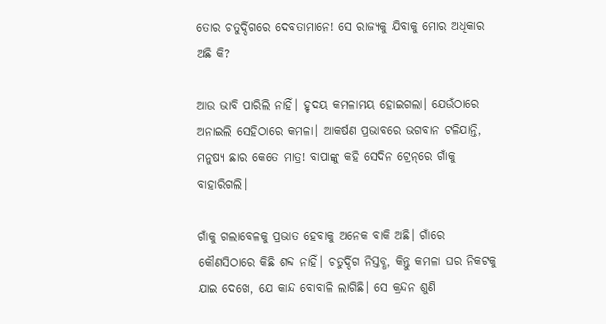ତୋର ଚତୁର୍ଦ୍ଦିଗରେ ଦେବତାମାନେ! ସେ ରାଜ୍ୟକୁ ଯିବାକୁ ମୋର ଅଧିକାର ଅଛି କି?

ଆଉ ଭାବି ପାରିଲି ନାହିଁ। ହୃଦୟ କମଳାମୟ ହୋଇଗଲା। ଯେଉଁଠାରେ ଅନାଇଲି ସେହିଠାରେ କମଳା। ଆକର୍ଷଣ ପ୍ରଭାବରେ ଭଗବାନ ଟଳିଯାନ୍ତି, ମନୁଷ୍ୟ ଛାର କେତେ ମାତ୍ର! ବାପାଙ୍କୁ କହି ସେଦିନ ଟ୍ରେନ୍‌ରେ ଗାଁକୁ ବାହାରିଗଲି।

ଗାଁକୁ ଗଲାବେଳକୁ ପ୍ରଭାତ ହେବାକୁ ଅନେକ ବାକି ଅଛି। ଗାଁରେ କୌଣସିଠାରେ କିଛି ଶବ୍ଦ ନାହିଁ। ଚତୁର୍ଦ୍ଦିଗ ନିସ୍ତବ୍ଧ, କିନ୍ତୁ କମଳା ଘର ନିକଟକୁ ଯାଇ ଦେଖେ, ଯେ କାନ୍ଦ ବୋବାଳି ଲାଗିଛି। ସେ କ୍ରନ୍ଦନ ଶୁଣି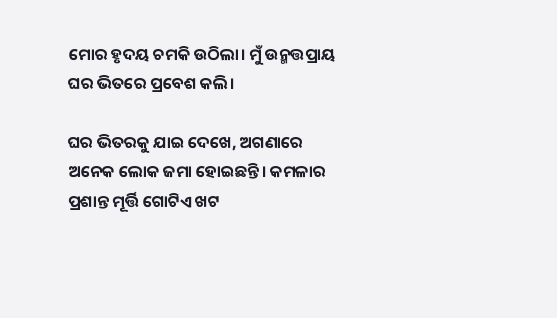ମୋର ହୃଦୟ ଚମକି ଉଠିଲା। ମୁଁ ଉନ୍ମତ୍ତପ୍ରାୟ ଘର ଭିତରେ ପ୍ରବେଶ କଲି।

ଘର ଭିତରକୁ ଯାଇ ଦେଖେ, ଅଗଣାରେ ଅନେକ ଲୋକ ଜମା ହୋଇଛନ୍ତି। କମଳାର ପ୍ରଶାନ୍ତ ମୂର୍ତ୍ତି ଗୋଟିଏ ଖଟ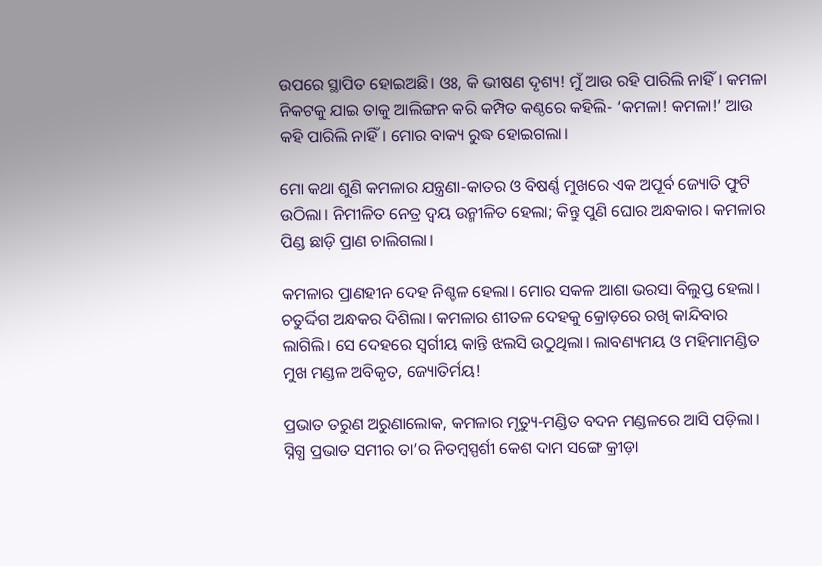ଉପରେ ସ୍ଥାପିତ ହୋଇଅଛି। ଓଃ, କି ଭୀଷଣ ଦୃଶ୍ୟ! ମୁଁ ଆଉ ରହି ପାରିଲି ନାହିଁ। କମଳା ନିକଟକୁ ଯାଇ ତାକୁ ଆଲିଙ୍ଗନ କରି କମ୍ପିତ କଣ୍ଠରେ କହିଲି- ‘କମଳା! କମଳା!’ ଆଉ କହି ପାରିଲି ନାହିଁ। ମୋର ବାକ୍ୟ ରୁଦ୍ଧ ହୋଇଗଲା।

ମୋ କଥା ଶୁଣି କମଳାର ଯନ୍ତ୍ରଣା-କାତର ଓ ବିଷର୍ଣ୍ଣ ମୁଖରେ ଏକ ଅପୂର୍ବ ଜ୍ୟୋତି ଫୁଟି ଉଠିଲା। ନିମୀଳିତ ନେତ୍ର ଦ୍ୱୟ ଉନ୍ମୀଳିତ ହେଲା; କିନ୍ତୁ ପୁଣି ଘୋର ଅନ୍ଧକାର। କମଳାର ପିଣ୍ଡ ଛାଡ଼ି ପ୍ରାଣ ଚାଲିଗଲା।

କମଳାର ପ୍ରାଣହୀନ ଦେହ ନିଶ୍ଚଳ ହେଲା। ମୋର ସକଳ ଆଶା ଭରସା ବିଲୁପ୍ତ ହେଲା। ଚତୁର୍ଦ୍ଦିଗ ଅନ୍ଧକର ଦିଶିଲା। କମଳାର ଶୀତଳ ଦେହକୁ କ୍ରୋଡ଼ରେ ରଖି କାନ୍ଦିବାର ଲାଗିଲି। ସେ ଦେହରେ ସ୍ୱର୍ଗୀୟ କାନ୍ତି ଝଲସି ଉଠୁଥିଲା। ଲାବଣ୍ୟମୟ ଓ ମହିମାମଣ୍ଡିତ ମୁଖ ମଣ୍ଡଳ ଅବିକୃତ, ଜ୍ୟୋତିର୍ମୟ!

ପ୍ରଭାତ ତରୁଣ ଅରୁଣାଲୋକ, କମଳାର ମୃତ୍ୟୁ-ମଣ୍ଡିତ ବଦନ ମଣ୍ଡଳରେ ଆସି ପଡ଼ିଲା। ସ୍ନିଗ୍ଧ ପ୍ରଭାତ ସମୀର ତା’ର ନିତମ୍ବସ୍ପର୍ଶୀ କେଶ ଦାମ ସଙ୍ଗେ କ୍ରୀଡ଼ା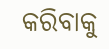କରିବାକୁ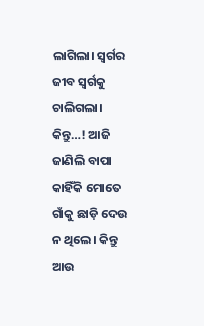ଲାଗିଲା। ସ୍ୱର୍ଗର ଜୀବ ସ୍ୱର୍ଗକୁ ଚାଲିଗଲା। କିନ୍ତୁ…! ଆଜି ଜାଣିଲି ବାପା କାହିଁକି ମୋତେ ଗାଁକୁ ଛାଡ଼ି ଦେଉ ନ ଥିଲେ। କିନ୍ତୁ ଆଉ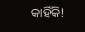କାହିଁକି!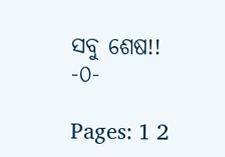ସବୁ ଶେଷ!!
-୦-

Pages: 1 2